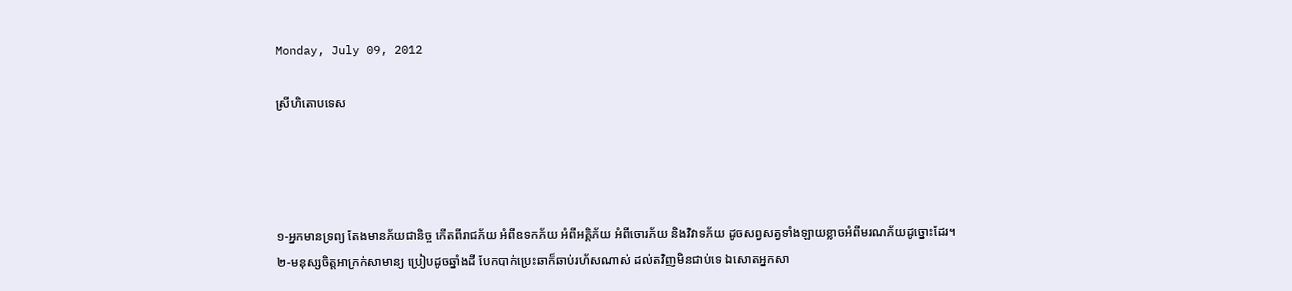Monday, July 09, 2012

ស្រីហិតោបទេស




១-អ្នកមានទ្រព្យ តែងមានភ័យជានិច្ច កើតពីរាជភ័យ អំពីឧទកភ័យ អំពីអគ្គិភ័យ អំពីចោរភ័យ និងវិវាទភ័យ ដូចសព្វសត្វទាំងឡាយខ្លាចអំពីមរណភ័យដូច្នោះដែរ។
២-មនុស្សចិត្តអាក្រក់សាមាន្យ ប្រៀបដូចឆ្នាំងដី បែកបាក់ប្រេះឆាក៏ឆាប់រហ័សណាស់ ដល់តវិញមិនជាប់ទេ ឯសោតអ្នកសា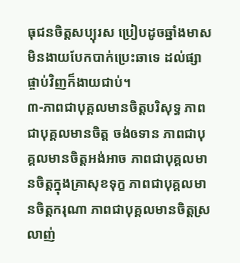ធុជនចិត្តសប្បុរស ប្រៀបដូចឆ្នាំងមាសមិនងាយបែកបាក់ប្រេះឆាទេ ដល់ផ្សាផ្ចាប់វិញក៏ងាយជាប់។
៣-ភាពជាបុគ្គលមានចិត្តបរិសុទ្ធ ភាពជាបុគ្គលមានចិត្ត ចង់ឲទាន ភាពជាបុគ្គលមានចិត្តអង់អាច ភាពជាបុគ្គលមានចិត្តក្នុងគ្រាសុខទុក្ខ ភាពជាបុគ្គលមានចិត្តករុណា ភាពជាបុគ្គលមានចិត្តស្រលាញ់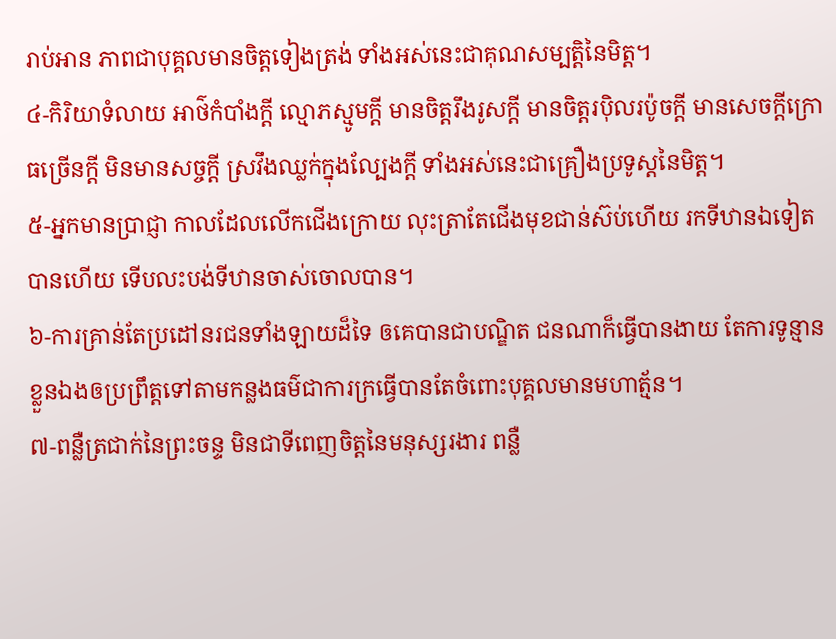រាប់អាន ភាពជាបុគ្គលមានចិត្តទៀងត្រង់ ទាំងអស់នេះជាគុណសម្បត្តិនៃមិត្ត។
៤-កិរិយាទំលាយ អាថ៌កំបាំងក្តី ល្មោភស្មូមក្តី មានចិត្តរឹងរូសក្តី មានចិត្តរប៉ិលរប៉ូចក្តី មានសេចក្តីក្រោធច្រើនក្តី មិនមានសច្ចក្តី ស្រវឹងឈ្លក់ក្នុងល្បែងក្តី ទាំងអស់នេះជាគ្រឿងប្រទូស្តនៃមិត្ត។
៥-អ្នកមានប្រាជ្ញា កាលដែលលើកជើងក្រោយ លុះត្រាតែជើងមុខជាន់ស៊ប់ហើយ រកទីឋានឯទៀតបានហើយ ទើបលះបង់ទីឋានចាស់ចោលបាន។
៦-ការគ្រាន់តែប្រដៅនរជនទាំងឡាយដ៏ទៃ ឲគេបានជាបណ្ឌិត ជនណាក៏ធ្វើបានងាយ តែការទូន្មានខ្លួនឯងឲប្រព្រឹត្តទៅតាមកន្លងធម៌ជាការក្រធ្វើបានតែចំពោះបុគ្គលមានមហាត្ម័ន។
៧-ពន្លឺត្រជាក់នៃព្រះចន្ទ មិនជាទីពេញចិត្តនៃមនុស្សរងារ ពន្លឺ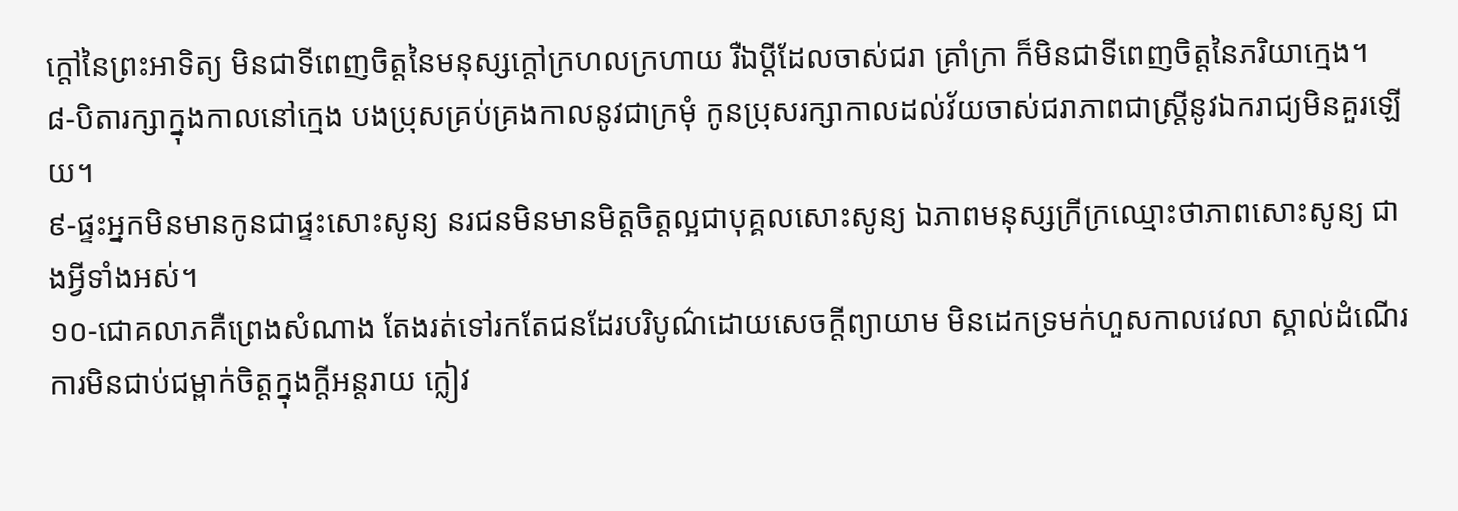ក្តៅនៃព្រះអាទិត្យ មិនជាទីពេញចិត្តនៃមនុស្សក្តៅក្រហលក្រហាយ រឺឯប្តីដែលចាស់ជរា គ្រាំក្រា ក៏មិនជាទីពេញចិត្តនៃភរិយាក្មេង។
៨-បិតារក្សាក្នុងកាលនៅក្មេង បងប្រុសគ្រប់គ្រងកាលនូវជាក្រមុំ កូនប្រុសរក្សាកាលដល់វ័យចាស់ជរាភាពជាស្រ្តីនូវឯករាជ្យមិនគួរឡើយ។
៩-ផ្ទះអ្នកមិនមានកូនជាផ្ទះសោះសូន្យ នរជនមិនមានមិត្តចិត្តល្អជាបុគ្គលសោះសូន្យ ឯភាពមនុស្សក្រីក្រឈ្មោះថាភាពសោះសូន្យ ជាងអ្វីទាំងអស់។
១០-ជោគលាភគឺព្រេងសំណាង តែងរត់ទៅរកតែជនដែរបរិបូណ៌ដោយសេចក្តីព្យាយាម មិនដេកទ្រមក់ហួសកាលវេលា ស្គាល់ដំណើរការមិនជាប់ជម្ពាក់ចិត្តក្នុងក្តីអន្តរាយ ក្លៀវ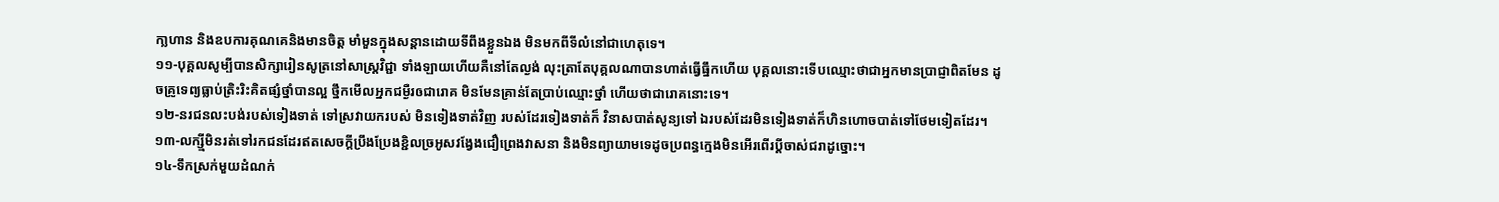កា្លហាន និងឧបការគុណគេនិងមានចិត្ត មាំមួនក្នុងសន្តានដោយទីពឹងខ្លួនឯង មិនមកពីទីលំនៅជាហេតុទេ។
១១-បុគ្គលសូម្បីបានសិក្សារៀនសូត្រនៅសាស្រ្តវិជ្ជា ទាំងឡាយហើយគឺនៅតែល្ងង់ លុះត្រាតែបុគ្គលណាបានហាត់ធ្វើធ្នឹកហើយ បុគ្គលនោះទើបឈ្មោះថាជាអ្នកមានប្រាជ្ញាពិតមែន ដូចគ្រូទេព្យធ្លាប់ត្រិះរិះគិតផ្សំថ្នាំបានល្អ ថ្នឹកមើលអ្នកជម្ងឺរឲជារោគ មិនមែនគ្រាន់តែប្រាប់ឈ្មោះថ្នាំ ហើយថាជារោគនោះទេ។
១២-នរជនលះបង់របស់ទៀងទាត់ ទៅស្រវាយករបស់ មិនទៀងទាត់វិញ របស់ដែរទៀងទាត់ក៏ វិនាសបាត់សូន្យទៅ ឯរបស់ដែរមិនទៀងទាត់ក៏ហិនហោចបាត់ទៅថែមទៀតដែរ។
១៣-លក្ស្មីមិនរត់ទៅរកជនដែរឥតសេចក្តីប្រឹងប្រែងខ្ជិលច្រអូសវង្វែងជឿព្រេងវាសនា និងមិនព្យាយាមទេដូចប្រពន្ធក្មេងមិនអើរពើរប្តីចាស់ជរាដូច្នោះ។
១៤-ទឹកស្រក់មួយដំណក់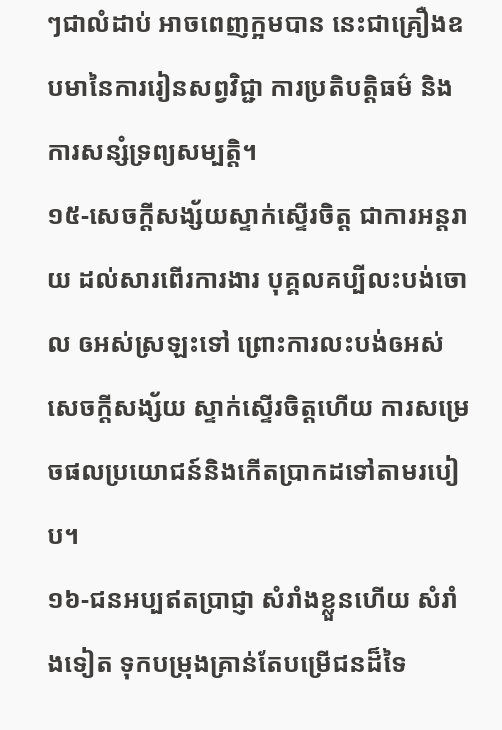ៗជាលំដាប់ អាចពេញក្អមបាន នេះជាគ្រឿងឧបមានៃការរៀនសព្វវិជ្ជា ការប្រតិបត្តិធម៌ និងការសន្សំទ្រព្យសម្បត្តិ។
១៥-សេចក្តីសង្ស័យស្ទាក់ស្ទើរចិត្ត ជាការអន្តរាយ ដល់សារពើរការងារ បុគ្គលគប្បីលះបង់ចោល ឲអស់ស្រឡះទៅ ព្រោះការលះបង់ឲអស់សេចក្តីសង្ស័យ ស្ទាក់ស្ទើរចិត្តហើយ ការសម្រេចផលប្រយោជន៍និងកើតប្រាកដទៅតាមរបៀប។
១៦-ជនអប្បឥតប្រាជ្ញា សំរាំងខ្លួនហើយ សំរាំងទៀត ទុកបម្រុងគ្រាន់តែបម្រើជនដ៏ទៃ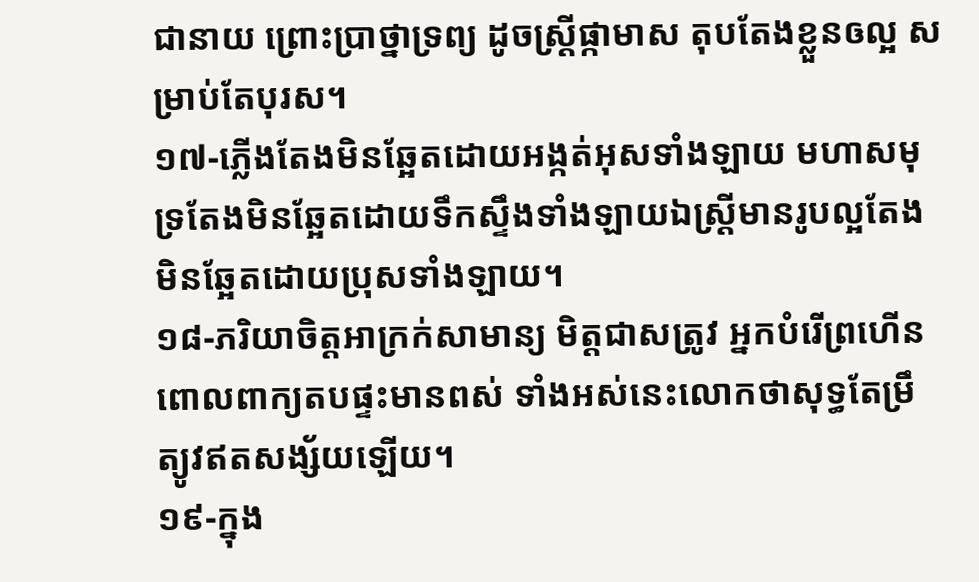ជានាយ ព្រោះប្រាថ្នាទ្រព្យ ដូចស្រ្តីផ្កាមាស តុបតែងខ្លួនឲល្អ សម្រាប់តែបុរស។
១៧-ភ្លើងតែងមិនឆ្អែតដោយអង្កត់អុសទាំងឡាយ មហាសមុទ្រតែងមិនឆ្អែតដោយទឹកស្ទឹងទាំងឡាយឯស្រ្តីមានរូបល្អតែងមិនឆ្អែតដោយប្រុសទាំងឡាយ។
១៨-ភរិយាចិត្តអាក្រក់សាមាន្យ មិត្តជាសត្រូវ អ្នកបំរើព្រហើនពោលពាក្យតបផ្ទះមានពស់ ទាំងអស់នេះលោកថាសុទ្ធតែម្រឹត្យូវឥតសង្ស័យឡើយ។
១៩-ក្នុង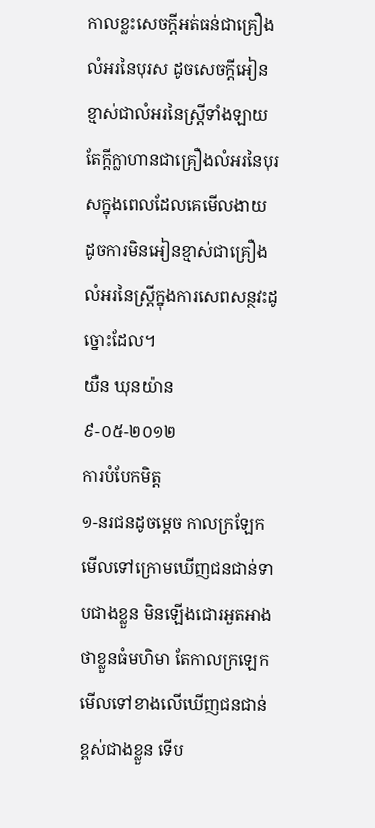កាលខ្លះសេចក្តីអត់ធន់ជាគ្រឿងលំអរនៃបុរស ដូចសេចក្តីអៀនខ្មាស់ជាលំអរនៃស្រ្តីទាំងឡាយតែក្តីក្លាហានជាគ្រឿងលំអរនៃបុរសក្នុងពេលដែលគេមើលងាយ ដូចការមិនអៀនខ្មាស់ជាគ្រឿងលំអរនៃស្រ្តីក្នុងការសេពសន្ថវះដូច្នោះដែល។
យឺន ឃុនយ៉ាន
៩-០៥-២០១២
ការបំបែកមិត្ត
១-នរជនដូចម្តេច កាលក្រឡែកមើលទៅក្រោមឃើញជនជាន់ទាបជាងខ្លួន មិនឡើងជោរអួតអាងថាខ្លួនធំមហិមា តែកាលក្រឡេកមើលទៅខាងលើឃើញជនជាន់ខ្ពស់ជាងខ្លួន ទើប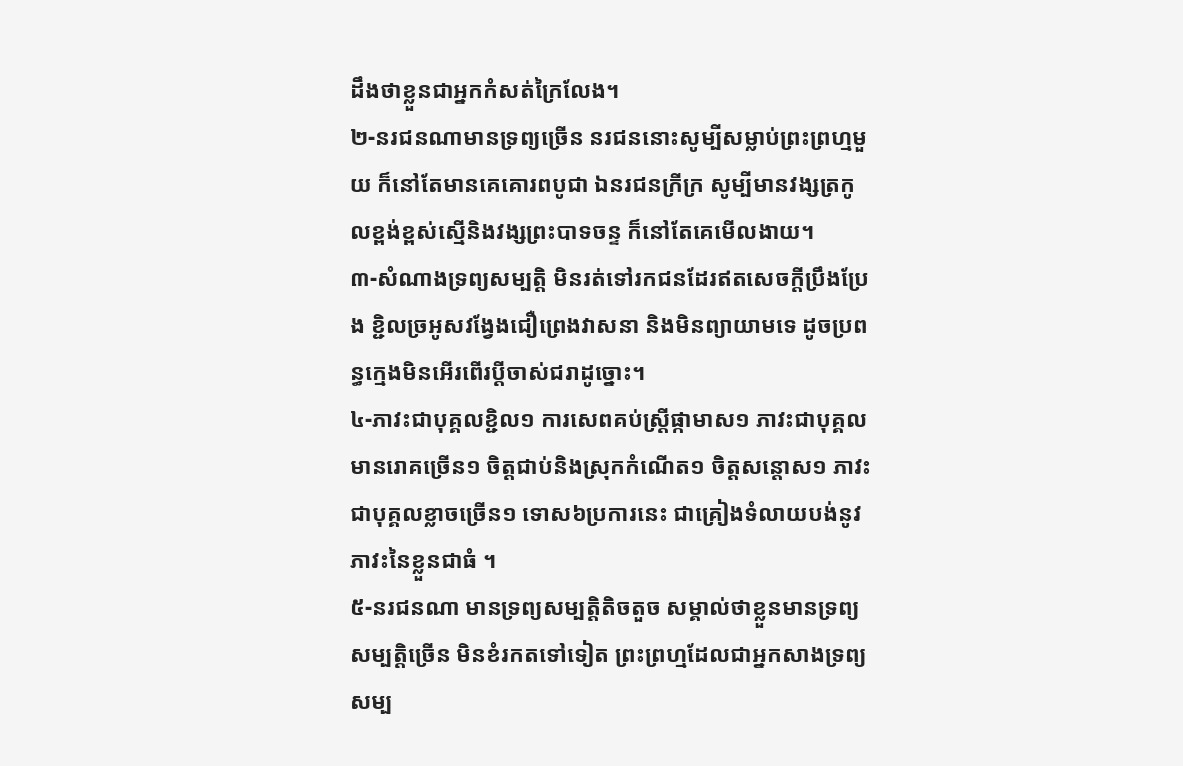ដឹងថាខ្លួនជាអ្នកកំសត់ក្រៃលែង។
២-នរជនណាមានទ្រព្យច្រើន នរជននោះសូម្បីសម្លាប់ព្រះព្រហ្មមួយ ក៏នៅតែមានគេគោរពបូជា ឯនរជនក្រីក្រ សូម្បីមានវង្សត្រកូលខ្ពង់ខ្ពស់ស្មើនិងវង្សព្រះបាទចន្ទ ក៏នៅតែគេមើលងាយ។
៣-សំណាងទ្រព្យសម្បត្តិ មិនរត់ទៅរកជនដែរឥតសេចក្តីប្រឹងប្រែង ខ្ជិលច្រអូសវង្វែងជឿព្រេងវាសនា និងមិនព្យាយាមទេ ដូចប្រពន្ធក្មេងមិនអើរពើរប្តីចាស់ជរាដូច្នោះ។
៤-ភាវះជាបុគ្គលខ្ជិល១ ការសេពគប់ស្រ្តីផ្កាមាស១ ភាវះជាបុគ្គលមានរោគច្រើន១ ចិត្តជាប់និងស្រុកកំណើត១ ចិត្តសន្តោស១ ភាវះជាបុគ្គលខ្លាចច្រើន១ ទោស៦ប្រការនេះ ជាគ្រៀងទំលាយបង់នូវភាវះនៃខ្លួនជាធំ ។
៥-នរជនណា មានទ្រព្យសម្បត្តិតិចតួច សម្គាល់ថាខ្លួនមានទ្រព្យសម្បត្តិច្រើន មិនខំរកតទៅទៀត ព្រះព្រហ្មដែលជាអ្នកសាងទ្រព្យសម្ប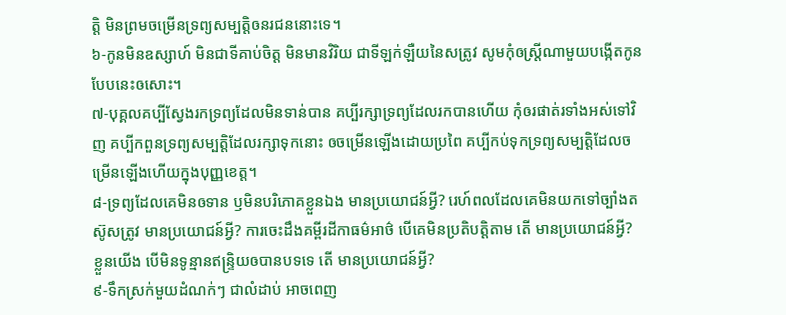ត្តិ មិនព្រមចម្រើនទ្រព្យសម្បត្តិឲនរជននោះទេ។
៦-កូនមិនឧស្សាហ៍ មិនជាទីគាប់ចិត្ត មិនមានវិរិយ ជាទីឡក់ឡឺយនៃសត្រូវ សូមកុំឲស្រ្តីណាមួយបង្កើតកូនបែបនេះឲសោះ។
៧-បុគ្គលគប្បីស្វែងរកទ្រព្យដែលមិនទាន់បាន គប្បីរក្សាទ្រព្យដែលរកបានហើយ កុំឲរផាត់រទាំងអស់ទៅវិញ គប្បីកពួនទ្រព្យសម្បត្តិដែលរក្សាទុកនោះ ឲចម្រើនឡើងដោយប្រពៃ គប្បីកប់ទុកទ្រព្យសម្បត្តិដែលចម្រើនឡើងហើយក្នុងបុញ្ញខេត្ត។
៨-ទ្រព្យដែលគេមិនឲទាន ឫមិនបរិភោគខ្លួនឯង មានប្រយោជន៍អ្វី? រេហ៍ពលដែលគេមិនយកទៅច្បាំងតស៊ូសត្រូវ មានប្រយោជន៍អ្វី? ការចេះដឹងគម្ពីរដីកាធម៌អាថ៌ បើគេមិនប្រតិបត្តិតាម តើ មានប្រយោជន៍អ្វី? ខ្លួនយើង បើមិនទូន្មានឥន្រ្ទិយឲបានបទទេ តើ មានប្រយោជន៍អ្វី?
៩-ទឹកស្រក់មួយដំណក់ៗ ជាលំដាប់ អាចពេញ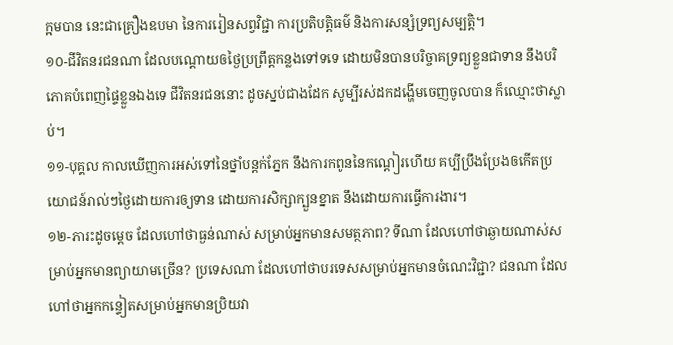ក្អមបាន នេះជាគ្រឿងឧបមា នៃការរៀនសព្វវិជ្ជា ការប្រតិបត្តិធម៌ និងការសន្សំទ្រព្យសម្បត្តិ។
១០-ជីវិតនរជនណា ដែលបណ្តោយឲថ្ងៃប្រព្រឹត្តកន្លងទៅទទេ ដោយមិនបានបរិច្ចាគទ្រព្យខ្លួនជាទាន នឹងបរិភោគបំពេញផ្ទៃខ្លួនឯងទេ ជីវិតនរជននោះ ដូចស្នប់ជាងដែក សូម្បីរស់ដកដង្ហើមចេញចូលបាន ក៏ឈ្មោះថាស្លាប់។
១១-បុគ្គល កាលឃើញការអស់ទៅនៃថ្នាំបន្តក់ភ្នែក នឹងការកពូននៃកណ្តៀរហើយ គប្បីប្រឹងប្រែងឲកើតប្រយោជន៍រាល់ៗថ្ងៃដោយការឲ្យទាន ដោយការសិក្សាក្បួនខ្នាត នឹងដោយការធ្វើការងារ។
១២-ភារះដូចម្តេច ដែលហៅថាធ្ងន់ណាស់ សម្រាប់អ្នកមានសមត្ថភាព? ទីណា ដែលហៅថាឆ្ងាយណាស់សម្រាប់អ្នកមានព្យាយាមច្រើន? ប្រទេសណា ដែលហៅថាបរទេសសម្រាប់អ្នកមានចំណេះវិជ្ជា? ជនណា ដែលហៅថាអ្នកកន្ទៀតសម្រាប់អ្នកមានប្រិយវា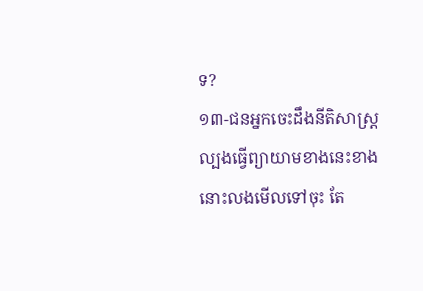ទ?
១៣-ជនអ្នកចេះដឹងនីតិសាស្រ្ត ល្បងធ្វើព្យាយាមខាងនេះខាងនោះលងមើលទៅចុះ តែ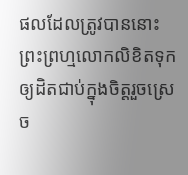ផលដែលត្រូវបាននោះ ព្រះព្រហ្មលោកលិខិតទុកឲ្យដិតជាប់ក្នុងចិត្តរួចស្រេច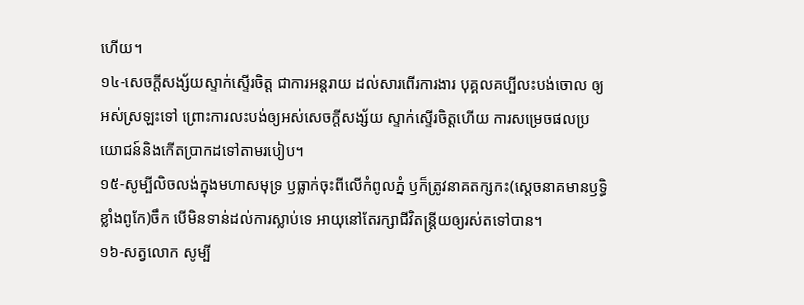ហើយ។
១៤-សេចក្តីសង្ស័យស្ទាក់ស្ទើរចិត្ត ជាការអន្តរាយ ដល់សារពើរការងារ បុគ្គលគប្បីលះបង់ចោល ឲ្យអស់ស្រឡះទៅ ព្រោះការលះបង់ឲ្យអស់សេចក្តីសង្ស័យ ស្ទាក់ស្ទើរចិត្តហើយ ការសម្រេចផលប្រយោជន៍និងកើតប្រាកដទៅតាមរបៀប។
១៥-សូម្បីលិចលង់ក្នុងមហាសមុទ្រ ឫធ្លាក់ចុះពីលើកំពូលភ្នំ ឫក៏ត្រូវនាគតក្សកះ(ស្តេចនាគមានឫទ្ធិខ្លាំងពូកែ)ចឹក បើមិនទាន់ដល់ការស្លាប់ទេ អាយុនៅតែរក្សាជីវិតន្រ្តីយឲ្យរស់តទៅបាន។
១៦-សត្វលោក សូម្បី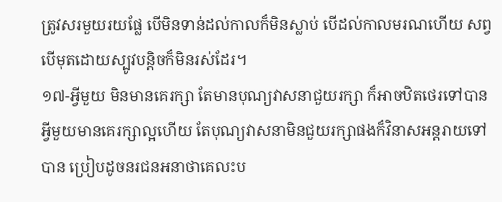ត្រូវសរមួយរយផ្លែ បើមិនទាន់ដល់កាលក៏មិនស្លាប់ បើដល់កាលមរណហើយ សព្វបើមុតដោយស្បូវបន្តិចក៏មិនរស់ដែរ។
១៧-អ្វីមួយ មិនមានគេរក្សា តែមានបុណ្យវាសនាជួយរក្សា ក៏អាចឋិតថេរទៅបាន អ្វីមួយមានគេរក្សាល្អហើយ តែបុណ្យវាសនាមិនជួយរក្សាផងក៏វិនាសអន្តរាយទៅបាន ប្រៀបដូចនរជនអនាថាគេលះប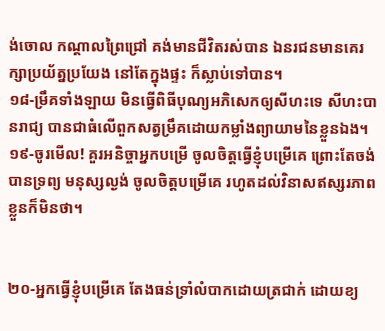ង់ចោល កណ្តាលព្រៃជ្រៅ គង់មានជីវិតរស់បាន ឯនរជនមានគេរក្សាប្រយ័ត្នប្រយែង នៅតែក្នុងផ្ទះ ក៏ស្លាប់ទៅបាន។
១៨-ម្រឹគទាំងឡាយ មិនធ្វើពិធីបុណ្យអភិសេកឲ្យសីហះទេ សីហះបានរាជ្យ បានជាធំលើពួកសត្វម្រឹគដោយកម្លាំងព្យាយាមនៃខ្លួនឯង។
១៩-ចូរមើល! គួរអនិច្ចាអ្នកបម្រើ ចូលចិត្តធ្វើខ្ញុំបម្រើគេ ព្រោះតែចង់បានទ្រព្យ មនុស្សល្ងង់ ចូលចិត្តបម្រើគេ រហូតដល់វិនាសឥស្សរភាពខ្លួនក៏មិនថា។


២០-អ្នកធ្វើខ្ញុំបម្រើគេ តែងធន់ទ្រាំលំបាកដោយត្រជាក់ ដោយខ្យ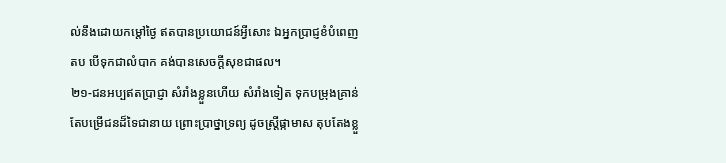ល់នឹងដោយកម្តៅថ្ងៃ ឥតបានប្រយោជន៍អ្វីសោះ ឯអ្នកប្រាជ្ញខំបំពេញតប បើទុកជាលំបាក គង់បានសេចក្តីសុខជាផល។
២១-ជនអប្បឥតប្រាជ្ញា សំរាំងខ្លួនហើយ សំរាំងទៀត ទុកបម្រុងគ្រាន់តែបម្រើជនដ៏ទៃជានាយ ព្រោះប្រាថ្នាទ្រព្យ ដូចស្រ្តីផ្កាមាស តុបតែងខ្លួ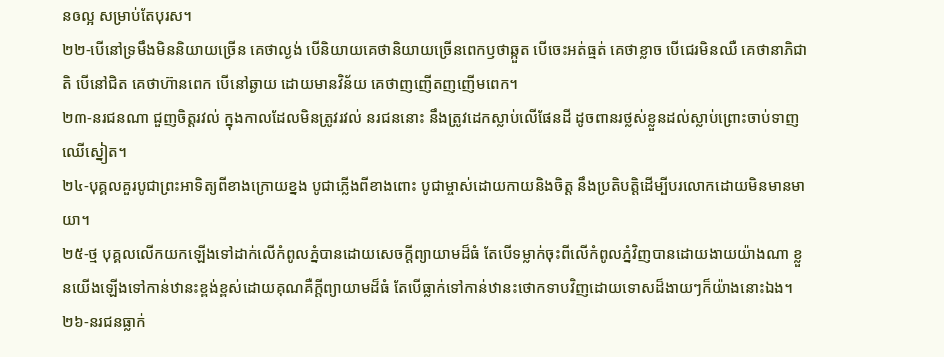នឲល្អ សម្រាប់តែបុរស។
២២-បើនៅទ្រមឹងមិននិយាយច្រើន គេថាល្ងង់ បើនិយាយគេថានិយាយច្រើនពេកឫថាឆ្កួត បើចេះអត់ធ្មត់ គេថាខ្លាច បើជេរមិនឈឺ គេថានាភិជាតិ បើនៅជិត គេថាហ៊ានពេក បើនៅឆ្ងាយ ដោយមានវិន័យ គេថាញញើតញញើមពេក។
២៣-នរជនណា ជួញចិត្តរវល់ ក្នុងកាលដែលមិនត្រូវរវល់ នរជននោះ នឹងត្រូវដេកស្លាប់លើផែនដី ដូចពានរថ្លស់ខ្លួនដល់ស្លាប់ព្រោះចាប់ទាញឈើស្នៀត។
២៤-បុគ្គលគួរបូជាព្រះអាទិត្យពីខាងក្រោយខ្នង បូជាភ្លើងពីខាងពោះ បូជាម្ចាស់ដោយកាយនិងចិត្ត នឹងប្រតិបត្តិដើម្បីបរលោកដោយមិនមានមាយា។
២៥-ថ្ម បុគ្គលលើកយកឡើងទៅដាក់លើកំពូលភ្នំបានដោយសេចក្តីព្យាយាមដ៏ធំ តែបើទម្លាក់ចុះពីលើកំពូលភ្នំវិញបានដោយងាយយ៉ាងណា ខ្លួនយើងឡើងទៅកាន់ឋានះខ្ពង់ខ្ពស់ដោយគុណគឺក្តីព្យាយាមដ៏ធំ តែបើធ្លាក់ទៅកាន់ឋានះថោកទាបវិញដោយទោសដ៏ងាយៗក៏យ៉ាងនោះឯង។
២៦-នរជនធ្លាក់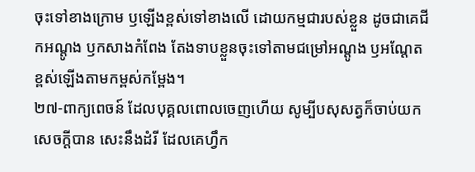ចុះទៅខាងក្រោម ឫឡើងខ្ពស់ទៅខាងលើ ដោយកម្មជារបស់ខ្លួន ដូចជាគេជីកអណ្តូង ឫកសាងកំពែង តែងទាបខ្លួនចុះទៅតាមជម្រៅអណ្តូង ឫអណ្តែតខ្ពស់ឡើងតាមកម្ពស់កម្ពែង។
២៧-ពាក្យពេចន៍ ដែលបុគ្គលពោលចេញហើយ សូម្បីបសុសត្វក៏ចាប់យកសេចក្តីបាន សេះនឹងដំរី ដែលគេហ្វឹក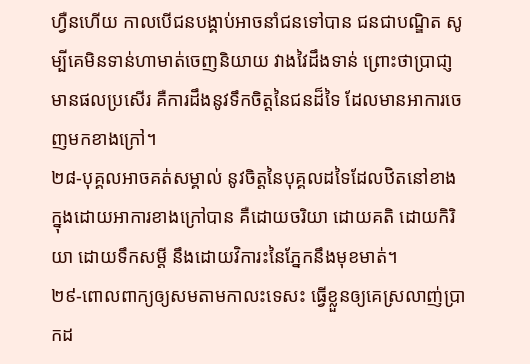ហ្វឺនហើយ កាលបើជនបង្គាប់អាចនាំជនទៅបាន ជនជាបណ្ឌិត សូម្បីគេមិនទាន់ហាមាត់ចេញនិយាយ វាងវៃដឹងទាន់ ព្រោះថាប្រាជា្ញមានផលប្រសើរ គឺការដឹងនូវទឹកចិត្តនៃជនដ៏ទៃ ដែលមានអាការចេញមកខាងក្រៅ។
២៨-បុគ្គលអាចគត់សម្គាល់ នូវចិត្តនៃបុគ្គលដទៃដែលឋិតនៅខាងក្នុងដោយអាការខាងក្រៅបាន គឺដោយចរិយា ដោយគតិ ដោយកិរិយា ដោយទឹកសម្តី នឹងដោយវិការះនៃភ្នែកនឹងមុខមាត់។
២៩-ពោលពាក្យឲ្យសមតាមកាលះទេសះ ធ្វើខ្លួនឲ្យគេស្រលាញ់ប្រាកដ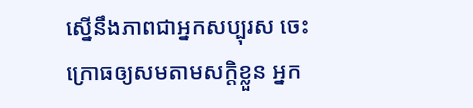ស្នើនឹងភាពជាអ្នកសប្បុរស ចេះក្រោធឲ្យសមតាមសក្តិខ្លួន អ្នក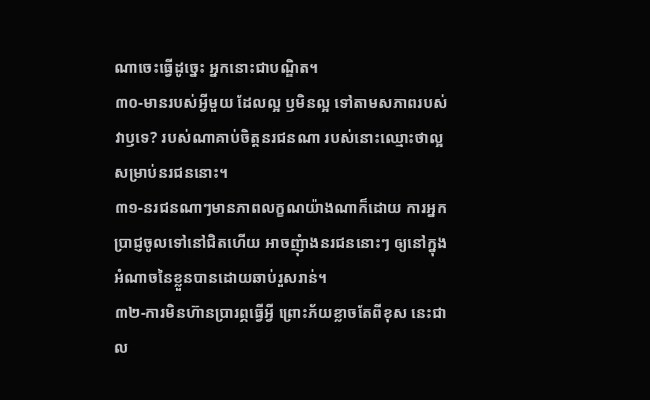ណាចេះធ្វើដូច្នេះ អ្នកនោះជាបណ្ឌិត។
៣០-មានរបស់អ្វីមួយ ដែលល្អ ឫមិនល្អ ទៅតាមសភាពរបស់វាឫទេ? របស់ណាគាប់ចិត្តនរជនណា របស់នោះឈ្មោះថាល្អ សម្រាប់នរជននោះ។
៣១-នរជនណាៗមានភាពលក្ខណយ៉ាងណាក៏ដោយ ការអ្នកប្រាជ្ញចូលទៅនៅជិតហើយ អាចញុំាងនរជននោះៗ ឲ្យនៅក្នុងអំណាចនៃខ្លួនបានដោយឆាប់រួសរាន់។
៣២-ការមិនហ៊ានប្រារព្ភធ្វើអ្វី ព្រោះភ័យខ្លាចតែពីខុស នេះជាល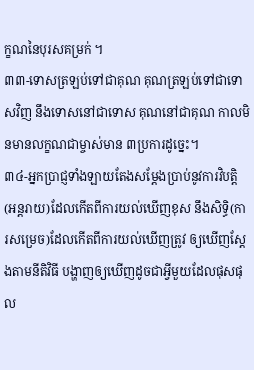ក្ខណនៃបុរសគម្រក់ ។
៣៣-ទោសត្រឡប់ទៅជាគុណ គុណត្រឡប់ទៅជាទោសវិញ នឹងទោសនៅជាទោស គុណនៅជាគុណ កាលមិនមានលក្ខណជាម្ចាស់មាន ៣ប្រការដូច្នេះ។
៣៤-អ្នកប្រាជ្ញទាំងឡាយតែងសម្តែងប្រាប់នូវការវិបត្តិ(អន្តរាយ)ដែលកើតពីការយល់ឃើញខុស នឹងសិទ្ធិ(ការសម្រេច)ដែលកើតពីការយល់ឃើញត្រូវ ឲ្យឃើញស្តែងតាមនីតិវិធី បង្ហាញឲ្យឃើញដូចជាអ្វីមួយដែលផុសផុល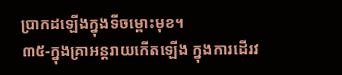ប្រាកដឡើងក្នុងទីចម្ពោះមុខ។
៣៥-ក្នុងគ្រាអន្តរាយកើតឡើង ក្នុងការដើរវ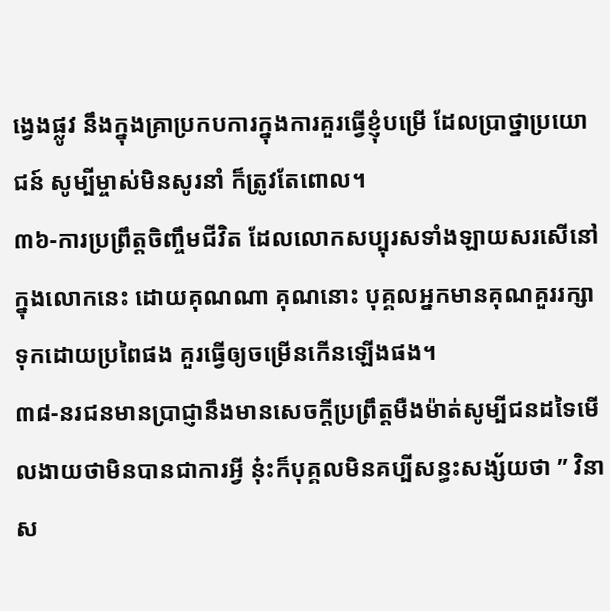ង្វេងផ្លូវ នឹងក្នុងគ្រាប្រកបការក្នុងការគួរធ្វើខ្ញុំបម្រើ ដែលប្រាថ្នាប្រយោជន៍ សូម្បីម្ចាស់មិនសូរនាំ ក៏ត្រូវតែពោល។
៣៦-ការប្រព្រឹត្តចិញ្ចឹមជីវិត ដែលលោកសប្បុរសទាំងឡាយសរសើនៅក្នុងលោកនេះ ដោយគុណណា គុណនោះ បុគ្គលអ្នកមានគុណគួររក្សាទុកដោយប្រពៃផង គួរធ្វើឲ្យចម្រើនកើនឡើងផង។
៣៨-នរជនមានប្រាជ្ញានឹងមានសេចក្តីប្រព្រឹត្តមឺងម៉ាត់សូម្បីជនដទៃមើលងាយថាមិនបានជាការអ្វី នុ៎ះក៏បុគ្គលមិនគប្បីសន្ធះសង្ស័យថា ” វិនាស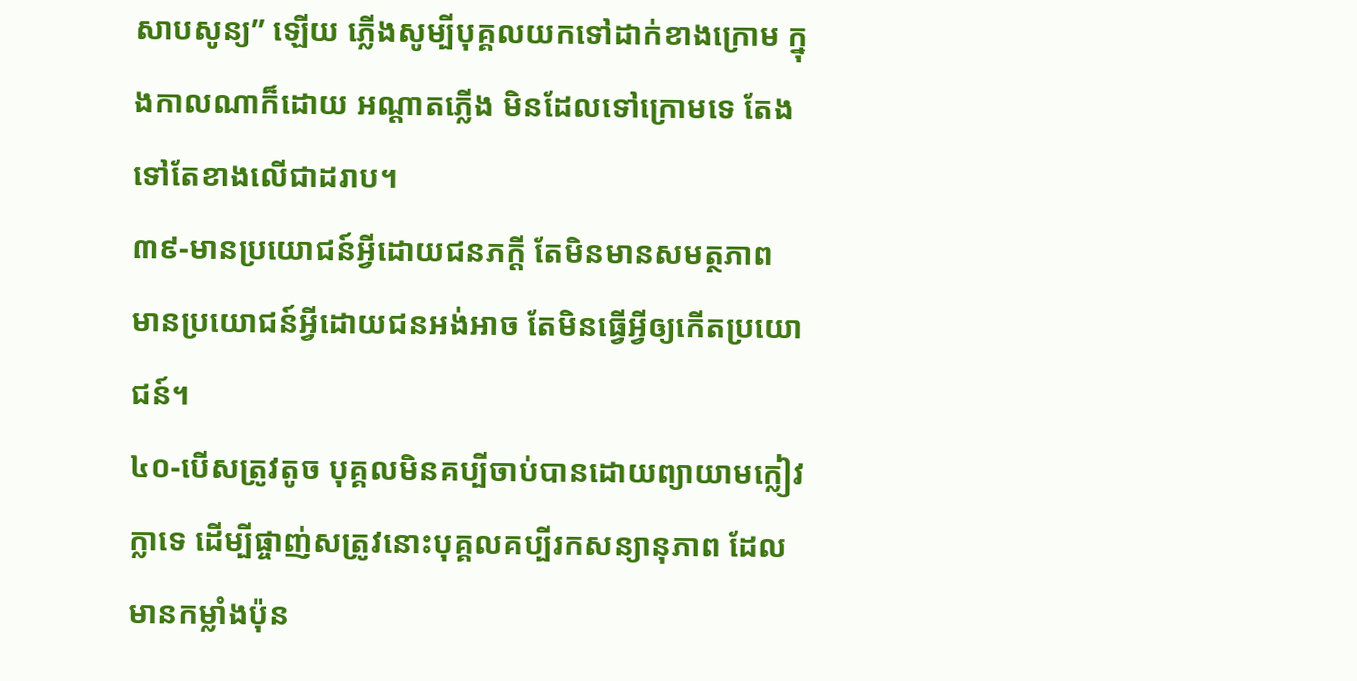សាបសូន្យ” ឡើយ ភ្លើងសូម្បីបុគ្គលយកទៅដាក់ខាងក្រោម ក្នុងកាលណាក៏ដោយ អណ្តាតភ្លើង មិនដែលទៅក្រោមទេ តែងទៅតែខាងលើជាដរាប។
៣៩-មានប្រយោជន៍អ្វីដោយជនភក្តី តែមិនមានសមត្ថភាព មានប្រយោជន៍អ្វីដោយជនអង់អាច តែមិនធ្វើអ្វីឲ្យកើតប្រយោជន៍។
៤០-បើសត្រូវតូច បុគ្គលមិនគប្បីចាប់បានដោយព្យាយាមក្លៀវក្លាទេ ដើម្បីផ្ចាញ់សត្រូវនោះបុគ្គលគប្បីរកសន្យានុភាព ដែលមានកម្លាំងប៉ុន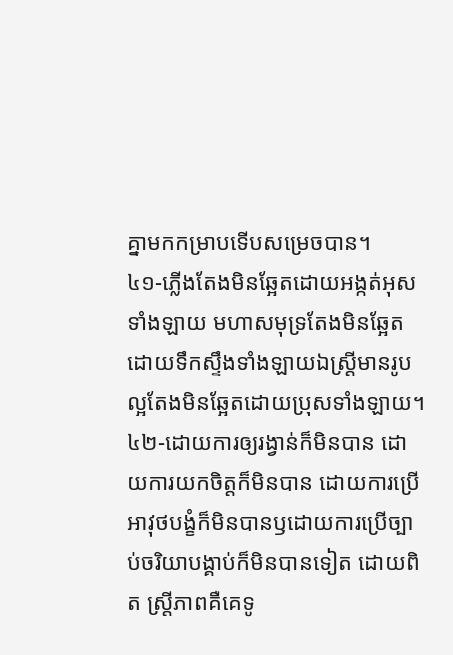គ្នាមកកម្រាបទើបសម្រេចបាន។
៤១-ភ្លើងតែងមិនឆ្អែតដោយអង្កត់អុសទាំងឡាយ មហាសមុទ្រតែងមិនឆ្អែតដោយទឹកស្ទឹងទាំងឡាយឯស្រ្តីមានរូបល្អតែងមិនឆ្អែតដោយប្រុសទាំងឡាយ។
៤២-ដោយការឲ្យរង្វាន់ក៏មិនបាន ដោយការយកចិត្តក៏មិនបាន ដោយការប្រើអាវុថបង្ខំក៏មិនបានឫដោយការប្រើច្បាប់ចរិយាបង្គាប់ក៏មិនបានទៀត ដោយពិត ស្រ្តីភាពគឺគេទូ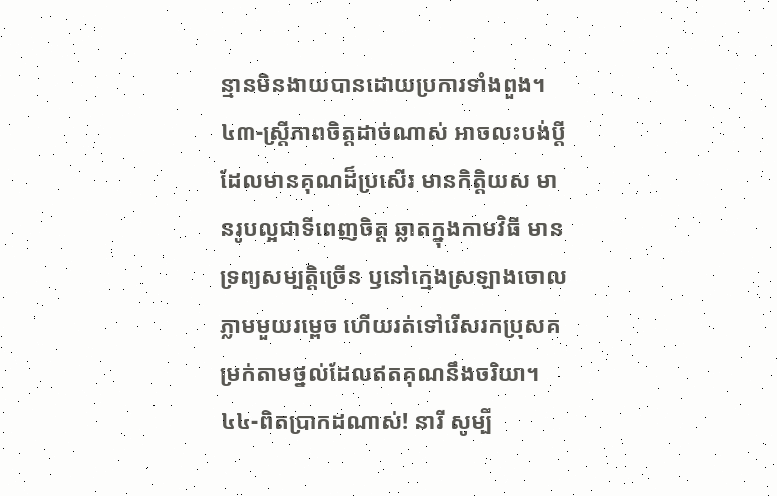ន្មានមិនងាយបានដោយប្រការទាំងពួង។
៤៣-ស្រ្តីភាពចិត្តដាច់ណាស់ អាចលះបង់ប្តីដែលមានគុណដ៏ប្រសើរ មានកិត្តិយស មានរូបល្អជាទីពេញចិត្ត ឆ្លាតក្នុងកាមវិធី មានទ្រព្យសម្បត្តិច្រើន ឫនៅក្មេងស្រឡាងចោលភ្លាមមួយរម្ពេច ហើយរត់ទៅរើសរកប្រុសគម្រក់តាមថ្នល់ដែលឥតគុណនឹងចរិយា។
៤៤-ពិតប្រាកដណាស់! នារី សូម្បី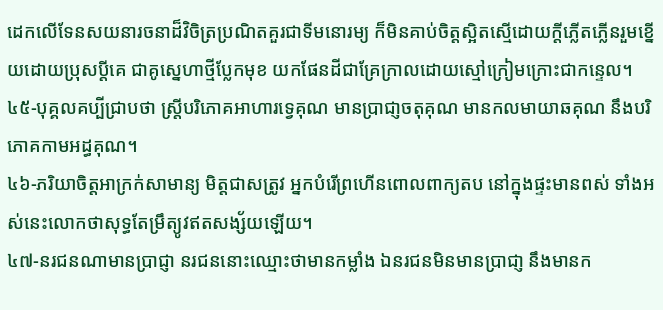ដេកលើទែនសយនារចនាដ៏វិចិត្រប្រណិតគួរជាទីមនោរម្យ ក៏មិនគាប់ចិត្តស្អិតស្មើដោយក្តីភ្លើតភ្លើនរួមខ្នើយដោយប្រុសប្តីគេ ជាគូស្នេហាថ្មីប្លែកមុខ យកផែនដីជាគ្រែក្រាលដោយស្មៅក្រៀមក្រោះជាកន្ទេល។
៤៥-បុគ្គលគប្បីជ្រាបថា ស្រ្តីបរិភោគអាហារទ្វេគុណ មានប្រាជា្ញចតុគុណ មានកលមាយាឆគុណ នឹងបរិភោគកាមអដ្ធគុណ។
៤៦-ភរិយាចិត្តអាក្រក់សាមាន្យ មិត្តជាសត្រូវ អ្នកបំរើព្រហើនពោលពាក្យតប នៅក្នុងផ្ទះមានពស់ ទាំងអស់នេះលោកថាសុទ្ធតែម្រឹត្យូវឥតសង្ស័យឡើយ។
៤៧-នរជនណាមានប្រាជ្ញា នរជននោះឈ្មោះថាមានកម្លាំង ឯនរជនមិនមានប្រាជា្ញ នឹងមានក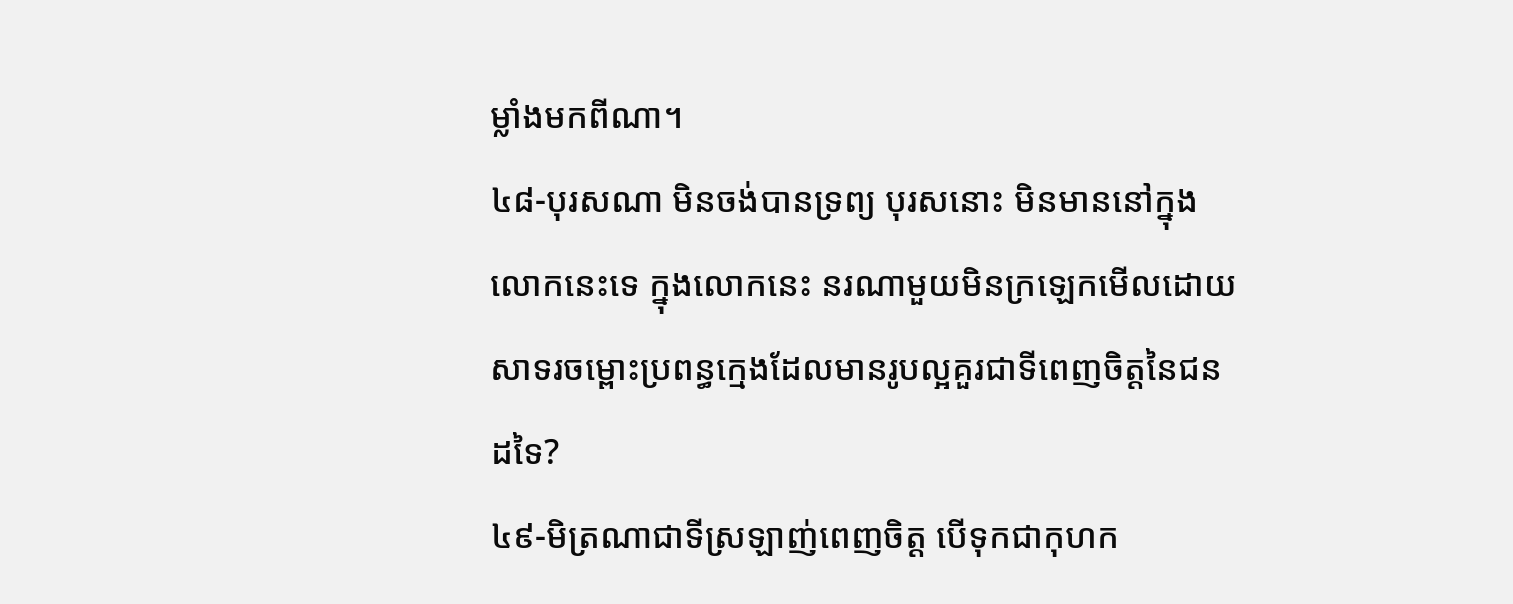ម្លាំងមកពីណា។
៤៨-បុរសណា មិនចង់បានទ្រព្យ បុរសនោះ មិនមាននៅក្នុងលោកនេះទេ ក្នុងលោកនេះ នរណាមួយមិនក្រឡេកមើលដោយសាទរចម្ពោះប្រពន្ធក្មេងដែលមានរូបល្អគួរជាទីពេញចិត្តនៃជនដទៃ?
៤៩-មិត្រណាជាទីស្រឡាញ់ពេញចិត្ត បើទុកជាកុហក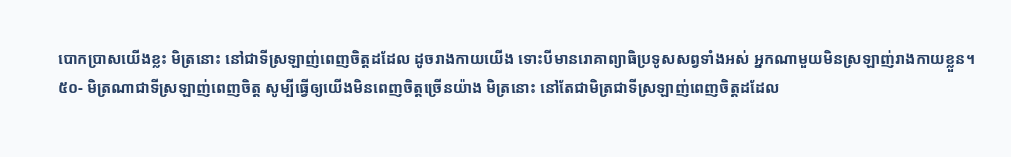បោកប្រាសយើងខ្លះ មិត្រនោះ នៅជាទីស្រឡាញ់ពេញចិត្តដដែល ដូចរាងកាយយើង ទោះបីមានរោគាព្យាធិប្រទូសសព្វទាំងអស់ អ្នកណាមួយមិនស្រឡាញ់រាងកាយខ្លួន។
៥០- មិត្រណាជាទីស្រឡាញ់ពេញចិត្ត សូម្បីធ្វើឲ្យយើងមិនពេញចិត្តច្រើនយ៉ាង មិត្រនោះ នៅតែជាមិត្រជាទីស្រឡាញ់ពេញចិត្តដដែល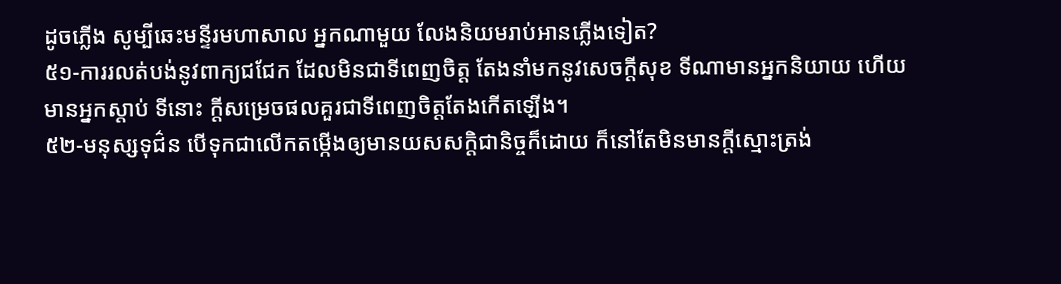ដូចភ្លើង សូម្បីឆេះមន្ទីរមហាសាល អ្នកណាមួយ លែងនិយមរាប់អានភ្លើងទៀត?
៥១-ការរលត់បង់នូវពាក្យជជែក ដែលមិនជាទីពេញចិត្ត តែងនាំមកនូវសេចក្តីសុខ ទីណាមានអ្នកនិយាយ ហើយមានអ្នកស្តាប់ ទីនោះ ក្តីសម្រេចផលគួរជាទីពេញចិត្តតែងកើតឡើង។
៥២-មនុស្សទុជ៌ន បើទុកជាលើកតម្កើងឲ្យមានយសសក្តិជានិច្ចក៏ដោយ ក៏នៅតែមិនមានក្តីស្មោះត្រង់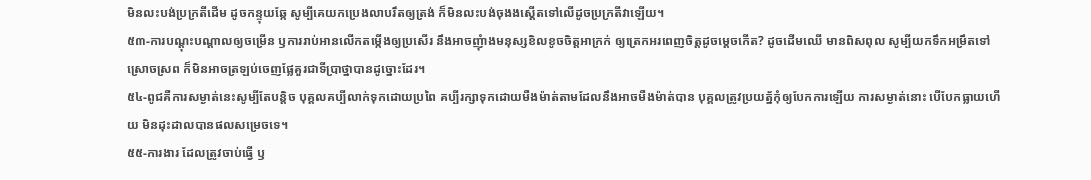មិនលះបង់ប្រក្រតីដើម ដូចកន្ទុយឆ្កែ សូម្បីគេយកប្រេងលាបរឹតឲ្យត្រង់ ក៏មិនលះបង់ចុងងស្តើតទៅលើដូចប្រក្រតីវាឡើយ។
៥៣-ការបណ្តុះបណ្តាលឲ្យចម្រើន ឫការរាប់អានលើកតម្កើងឲ្យប្រសើរ នឹងអាចញុំាងមនុស្សខិលខូចចិត្តអាក្រក់ ឲ្យត្រេកអរពេញចិត្តដូចម្តេចកើត? ដូចដើមឈើ មានពិសពុល សូម្បីយកទឹកអម្រឹតទៅស្រោចស្រព ក៏មិនអាចត្រឡប់ចេញផ្លែគួរជាទីប្រាថ្នាបានដូច្នោះដែរ។
៥៤-ពូជគឺការសម្ងាត់នេះសូម្បីតែបន្តិច បុគ្គលគប្បីលាក់ទុកដោយប្រពៃ គប្បីរក្សាទុកដោយមឺងម៉ាត់តាមដែលនឹងអាចមឺងម៉ាត់បាន បុគ្គលត្រូវប្រយត្ន័កុំឲ្យបែកការឡើយ ការសម្ងាត់នោះ បើបែកធ្លាយហើយ មិនដុះដាលបានផលសម្រេចទេ។
៥៥-ការងារ ដែលត្រូវចាប់ធ្វើ ឫ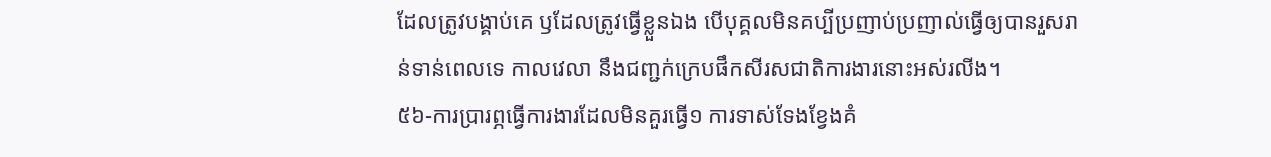ដែលត្រូវបង្គាប់គេ ឫដែលត្រូវធ្វើខ្លួនឯង បើបុគ្គលមិនគប្បីប្រញាប់ប្រញាល់ធ្វើឲ្យបានរួសរាន់ទាន់ពេលទេ កាលវេលា នឹងជញ្ជក់ក្រេបផឹកសីរសជាតិការងារនោះអស់រលីង។
៥៦-ការប្រារព្ភធ្វើការងារដែលមិនគួរធ្វើ១ ការទាស់ទែងខ្វែងគំ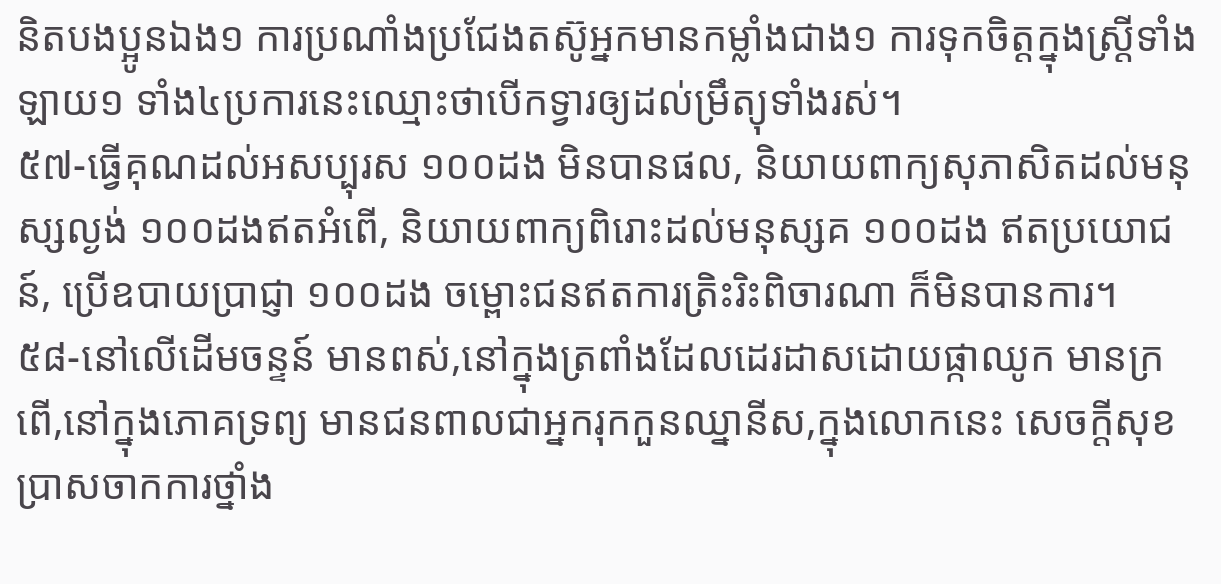និតបងប្អូនឯង១ ការប្រណាំងប្រជែងតស៊ូអ្នកមានកម្លាំងជាង១ ការទុកចិត្តក្នុងស្រ្តីទាំងឡាយ១ ទាំង៤ប្រការនេះឈ្មោះថាបើកទ្វារឲ្យដល់ម្រឹត្យុទាំងរស់។
៥៧-ធ្វើគុណដល់អសប្បុរស ១០០ដង មិនបានផល, និយាយពាក្យសុភាសិតដល់មនុស្សល្ងង់ ១០០ដងឥតអំពើ, និយាយពាក្យពិរោះដល់មនុស្សគ ១០០ដង ឥតប្រយោជន៍, ប្រើឧបាយប្រាជ្ញា ១០០ដង ចម្ពោះជនឥតការត្រិះរិះពិចារណា ក៏មិនបានការ។
៥៨-នៅលើដើមចន្ទន៍ មានពស់,នៅក្នុងត្រពាំងដែលដេរដាសដោយផ្កាឈូក មានក្រពើ,នៅក្នុងភោគទ្រព្យ មានជនពាលជាអ្នករុកកួនឈ្នានីស,ក្នុងលោកនេះ សេចក្តីសុខ បា្រសចាកការថ្នាំង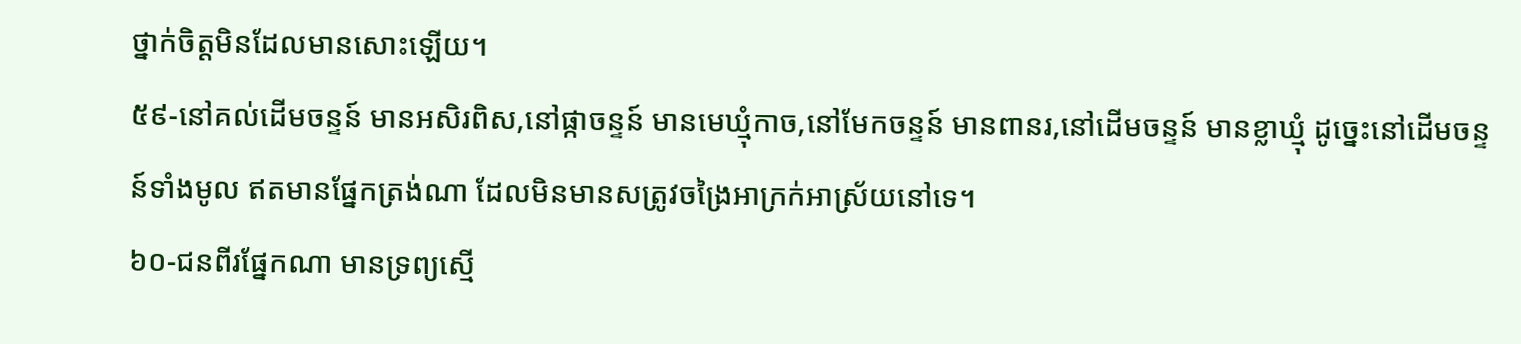ថ្នាក់ចិត្តមិនដែលមានសោះឡើយ។
៥៩-នៅគល់ដើមចន្ទន៍ មានអសិរពិស,នៅផ្កាចន្ទន៍ មានមេឃ្មុំកាច,នៅមែកចន្ទន៍ មានពានរ,នៅដើមចន្ទន៍ មានខ្លាឃ្មុំ ដូច្នេះនៅដើមចន្ទន៍ទាំងមូល ឥតមានផ្នែកត្រង់ណា ដែលមិនមានសត្រូវចង្រៃអាក្រក់អាស្រ័យនៅទេ។
៦០-ជនពីរផ្នែកណា មានទ្រព្យស្មើ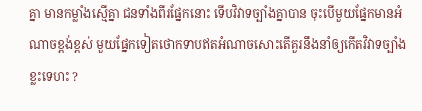គ្នា មានកម្លាំងស្មើគ្នា ជនទាំងពីរផ្នែកនោះ ទើបវិវាទច្បាំងគ្នាបាន ចុះបើមួយផ្នែកមានអំណាចខ្ពង់ខ្ពស់ មួយផ្នែកទៀតថោកទាបឥតអំណាចសោះតើគួរនឹងនាំឲ្យកើតវិវាទច្បាំងខ្លះទេហះ ?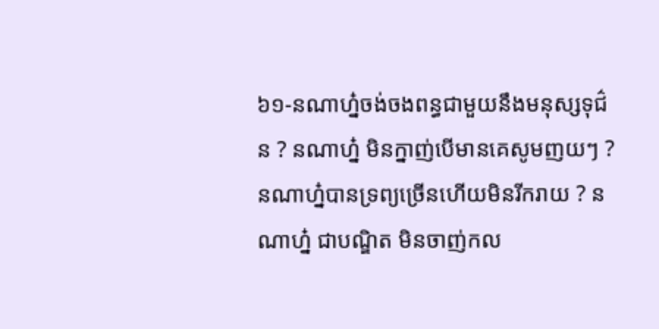៦១-នណាហ្ន៎ចង់ចងពន្ធជាមួយនឹងមនុស្សទុជ៌ន ? នណាហ្ន៎ មិនក្នាញ់បើមានគេសូមញយៗ ? នណាហ្ន៎បានទ្រព្យច្រើនហើយមិនរីករាយ ? នណាហ្ន៎ ជាបណ្ឌិត មិនចាញ់កល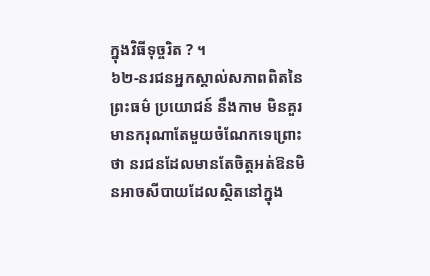ក្នុងវិធីទុច្ចរិត ? ។
៦២-នរជនអ្នកស្គាល់សភាពពិតនៃព្រះធម៌ ប្រយោជន៍ នឹងកាម មិនគួរមានករុណាតែមួយចំណែកទេព្រោះថា នរជនដែលមានតែចិត្តអត់ឱនមិនអាចសីបាយដែលស្ថិតនៅក្នុង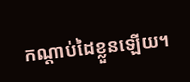កណ្តាប់ដៃខ្លួនឡើយ។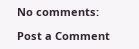No comments:

Post a Comment